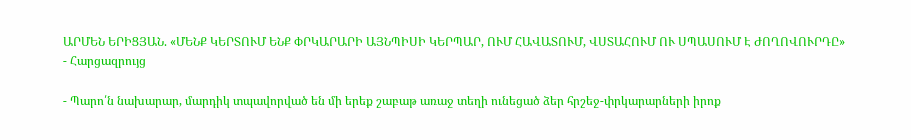ԱՐՄԵՆ ԵՐԻՑՅԱՆ. «ՄԵՆՔ ԿԵՐՏՈՒՄ ԵՆՔ ՓՐԿԱՐԱՐԻ ԱՅՆՊԻՍԻ ԿԵՐՊԱՐ, ՈՒՄ ՀԱՎԱՏՈՒՄ, ՎՍՏԱՀՈՒՄ ՈՒ ՍՊԱՍՈՒՄ Է ԺՈՂՈՎՈՒՐԴԸ»
- Հարցազրույց

- Պարո՛ն նախարար, մարդիկ տպավորված են մի երեք շաբաթ առաջ տեղի ունեցած ձեր հրշեջ-փրկարարների իրոք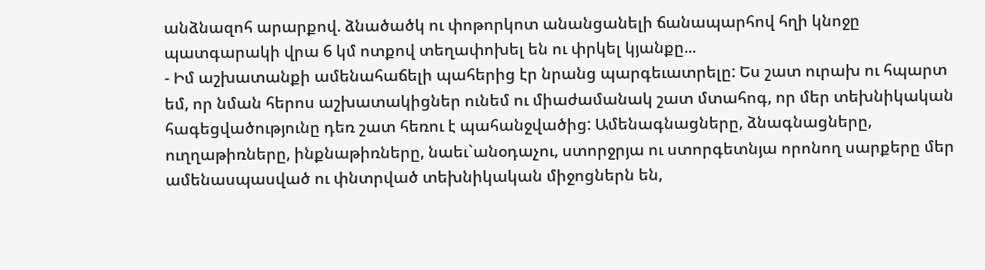անձնազոհ արարքով. ձնածածկ ու փոթորկոտ անանցանելի ճանապարհով հղի կնոջը պատգարակի վրա 6 կմ ոտքով տեղափոխել են ու փրկել կյանքը...
- Իմ աշխատանքի ամենահաճելի պահերից էր նրանց պարգեւատրելը: Ես շատ ուրախ ու հպարտ եմ, որ նման հերոս աշխատակիցներ ունեմ ու միաժամանակ շատ մտահոգ, որ մեր տեխնիկական հագեցվածությունը դեռ շատ հեռու է պահանջվածից: Ամենագնացները, ձնագնացները, ուղղաթիռները, ինքնաթիռները, նաեւ`անօդաչու, ստորջրյա ու ստորգետնյա որոնող սարքերը մեր ամենասպասված ու փնտրված տեխնիկական միջոցներն են,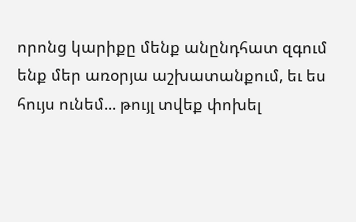որոնց կարիքը մենք անընդհատ զգում ենք մեր առօրյա աշխատանքում, եւ ես հույս ունեմ... թույլ տվեք փոխել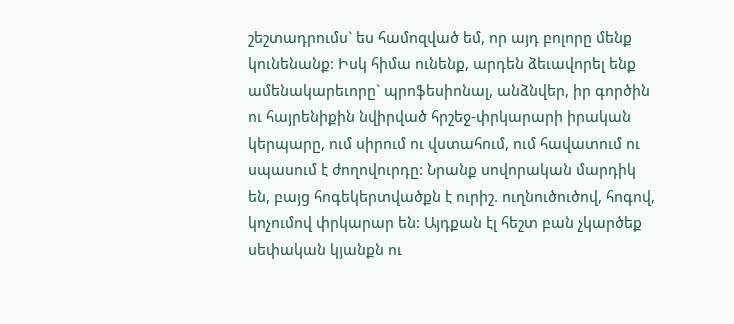շեշտադրումս` ես համոզված եմ, որ այդ բոլորը մենք կունենանք: Իսկ հիմա ունենք, արդեն ձեւավորել ենք ամենակարեւորը` պրոֆեսիոնալ, անձնվեր, իր գործին ու հայրենիքին նվիրված հրշեջ-փրկարարի իրական կերպարը, ում սիրում ու վստահում, ում հավատում ու սպասում է ժողովուրդը: Նրանք սովորական մարդիկ են, բայց հոգեկերտվածքն է ուրիշ. ուղնուծուծով, հոգով, կոչումով փրկարար են: Այդքան էլ հեշտ բան չկարծեք սեփական կյանքն ու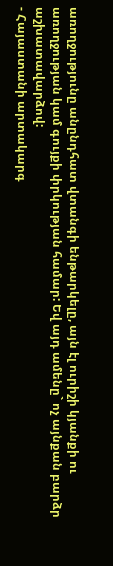առողջությունը անընդհատ վտանգի ենթարկելը, այն էլ ուրիշի կյանքի ու առողջության կամ գույքի փրկության համար: Եվ այդ ամենը` ոչ այնքան բարձր աշխատավարձով:
- Հայաստանի արտակարգ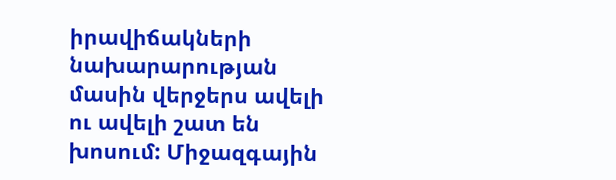իրավիճակների նախարարության մասին վերջերս ավելի ու ավելի շատ են խոսում: Միջազգային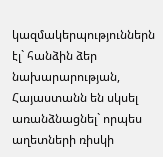կազմակերպություններն էլ` հանձին ձեր նախարարության, Հայաստանն են սկսել առանձնացնել` որպես աղետների ռիսկի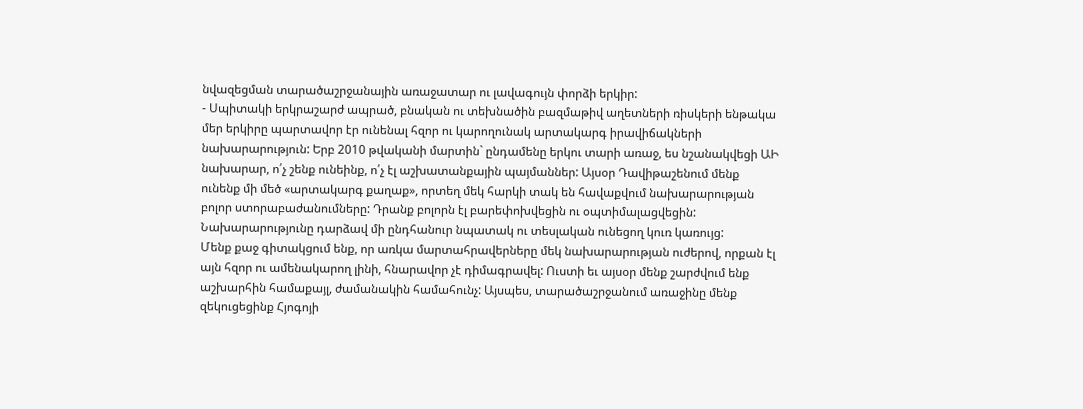նվազեցման տարածաշրջանային առաջատար ու լավագույն փորձի երկիր:
- Սպիտակի երկրաշարժ ապրած, բնական ու տեխնածին բազմաթիվ աղետների ռիսկերի ենթակա մեր երկիրը պարտավոր էր ունենալ հզոր ու կարողունակ արտակարգ իրավիճակների նախարարություն: Երբ 2010 թվականի մարտին` ընդամենը երկու տարի առաջ, ես նշանակվեցի ԱԻ նախարար, ո՛չ շենք ունեինք, ո՛չ էլ աշխատանքային պայմաններ: Այսօր Դավիթաշենում մենք ունենք մի մեծ «արտակարգ քաղաք», որտեղ մեկ հարկի տակ են հավաքվում նախարարության բոլոր ստորաբաժանումները: Դրանք բոլորն էլ բարեփոխվեցին ու օպտիմալացվեցին: Նախարարությունը դարձավ մի ընդհանուր նպատակ ու տեսլական ունեցող կուռ կառույց:
Մենք քաջ գիտակցում ենք, որ առկա մարտահրավերները մեկ նախարարության ուժերով, որքան էլ այն հզոր ու ամենակարող լինի, հնարավոր չէ դիմագրավել: Ուստի եւ այսօր մենք շարժվում ենք աշխարհին համաքայլ, ժամանակին համահունչ: Այսպես, տարածաշրջանում առաջինը մենք զեկուցեցինք Հյոգոյի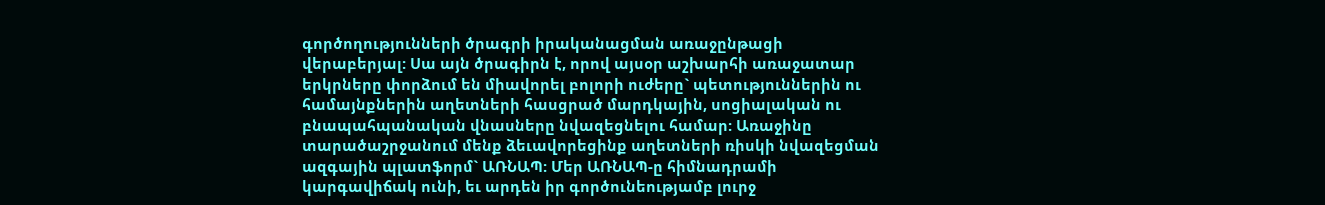գործողությունների ծրագրի իրականացման առաջընթացի վերաբերյալ: Սա այն ծրագիրն է, որով այսօր աշխարհի առաջատար երկրները փորձում են միավորել բոլորի ուժերը` պետություններին ու համայնքներին աղետների հասցրած մարդկային, սոցիալական ու բնապահպանական վնասները նվազեցնելու համար: Առաջինը տարածաշրջանում մենք ձեւավորեցինք աղետների ռիսկի նվազեցման ազգային պլատֆորմ` ԱՌՆԱՊ: Մեր ԱՌՆԱՊ-ը հիմնադրամի կարգավիճակ ունի, եւ արդեն իր գործունեությամբ լուրջ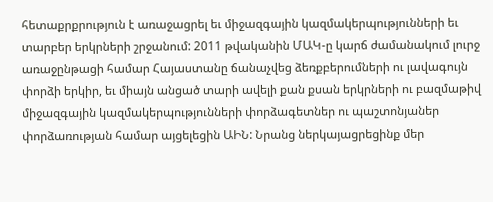հետաքրքրություն է առաջացրել եւ միջազգային կազմակերպությունների եւ տարբեր երկրների շրջանում: 2011 թվականին ՄԱԿ-ը կարճ ժամանակում լուրջ առաջընթացի համար Հայաստանը ճանաչվեց ձեռքբերումների ու լավագույն փորձի երկիր, եւ միայն անցած տարի ավելի քան քսան երկրների ու բազմաթիվ միջազգային կազմակերպությունների փորձագետներ ու պաշտոնյաներ փորձառության համար այցելեցին ԱԻՆ: Նրանց ներկայացրեցինք մեր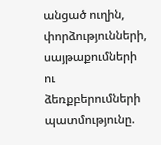անցած ուղին, փորձությունների, սայթաքումների ու ձեռքբերումների պատմությունը.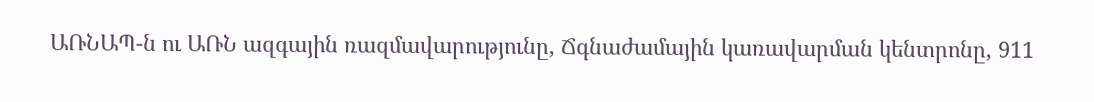ԱՌՆԱՊ-ն ու ԱՌՆ ազգային ռազմավարությունը, Ճգնաժամային կառավարման կենտրոնը, 911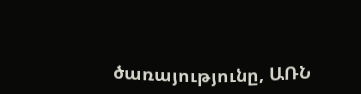ծառայությունը, ԱՌՆ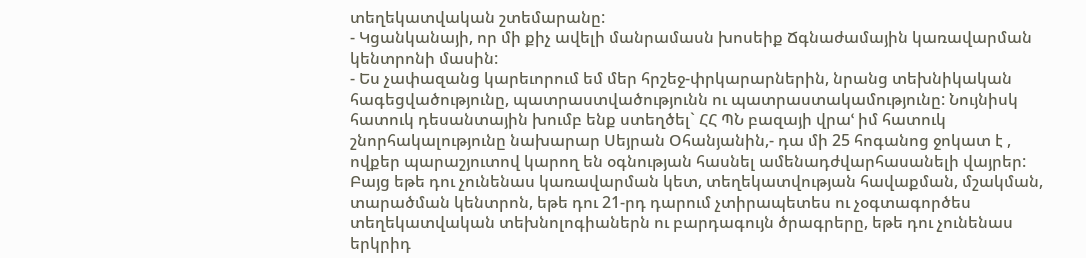տեղեկատվական շտեմարանը:
- Կցանկանայի, որ մի քիչ ավելի մանրամասն խոսեիք Ճգնաժամային կառավարման կենտրոնի մասին:
- Ես չափազանց կարեւորում եմ մեր հրշեջ-փրկարարներին, նրանց տեխնիկական հագեցվածությունը, պատրաստվածությունն ու պատրաստակամությունը: Նույնիսկ հատուկ դեսանտային խումբ ենք ստեղծել` ՀՀ ՊՆ բազայի վրաՙ իմ հատուկ շնորհակալությունը նախարար Սեյրան Օհանյանին,- դա մի 25 հոգանոց ջոկատ է , ովքեր պարաշյուտով կարող են օգնության հասնել ամենադժվարհասանելի վայրեր: Բայց եթե դու չունենաս կառավարման կետ, տեղեկատվության հավաքման, մշակման, տարածման կենտրոն, եթե դու 21-րդ դարում չտիրապետես ու չօգտագործես տեղեկատվական տեխնոլոգիաներն ու բարդագույն ծրագրերը, եթե դու չունենաս երկրիդ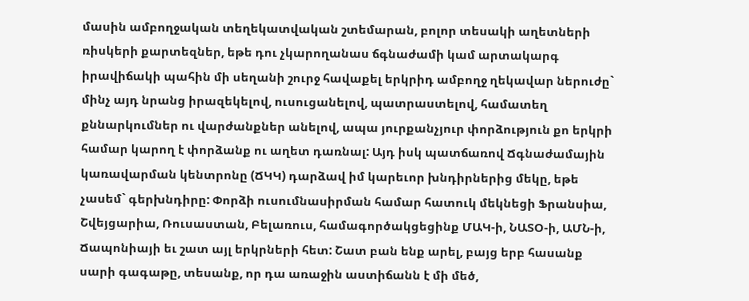մասին ամբողջական տեղեկատվական շտեմարան, բոլոր տեսակի աղետների ռիսկերի քարտեզներ, եթե դու չկարողանաս ճգնաժամի կամ արտակարգ իրավիճակի պահին մի սեղանի շուրջ հավաքել երկրիդ ամբողջ ղեկավար ներուժը` մինչ այդ նրանց իրազեկելով, ուսուցանելով, պատրաստելով, համատեղ քննարկումներ ու վարժանքներ անելով, ապա յուրքանչյուր փորձություն քո երկրի համար կարող է փորձանք ու աղետ դառնալ: Այդ իսկ պատճառով Ճգնաժամային կառավարման կենտրոնը (ՃԿԿ) դարձավ իմ կարեւոր խնդիրներից մեկը, եթե չասեմ` գերխնդիրը: Փորձի ուսումնասիրման համար հատուկ մեկնեցի Ֆրանսիա, Շվեյցարիա, Ռուսաստան, Բելառուս, համագործակցեցինք ՄԱԿ-ի, ՆԱՏՕ-ի, ԱՄՆ-ի, Ճապոնիայի եւ շատ այլ երկրների հետ: Շատ բան ենք արել, բայց երբ հասանք սարի գագաթը, տեսանք, որ դա առաջին աստիճանն է մի մեծ,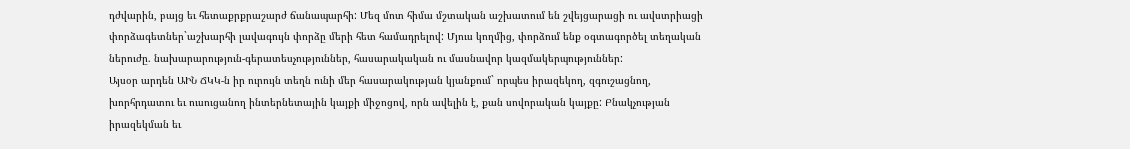դժվարին, բայց եւ հետաքրքրաշարժ ճանապարհի: Մեզ մոտ հիմա մշտական աշխատում են շվեյցարացի ու ավստրիացի փորձագետներ`աշխարհի լավագույն փորձը մերի հետ համադրելով: Մյուս կողմից, փորձում ենք օգտագործել տեղական ներուժը. նախարարություն-գերատեսչություններ, հասարակական ու մասնավոր կազմակերպություններ:
Այսօր արդեն ԱԻՆ ՃԿԿ-ն իր ուրույն տեղն ունի մեր հասարակության կյանքում` որպես իրազեկող, զգուշացնող, խորհրդատու եւ ուսուցանող ինտերնետային կայքի միջոցով, որն ավելին է, քան սովորական կայքը: Բնակչության իրազեկման եւ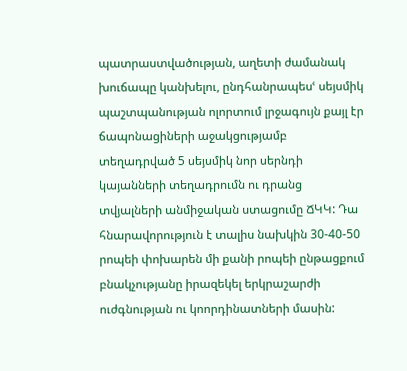պատրաստվածության, աղետի ժամանակ խուճապը կանխելու, ընդհանրապեսՙ սեյսմիկ պաշտպանության ոլորտում լրջագույն քայլ էր ճապոնացիների աջակցությամբ տեղադրված 5 սեյսմիկ նոր սերնդի կայանների տեղադրումն ու դրանց տվյալների անմիջական ստացումը ՃԿԿ: Դա հնարավորություն է տալիս նախկին 30-40-50 րոպեի փոխարեն մի քանի րոպեի ընթացքում բնակչությանը իրազեկել երկրաշարժի ուժգնության ու կոորդինատների մասին: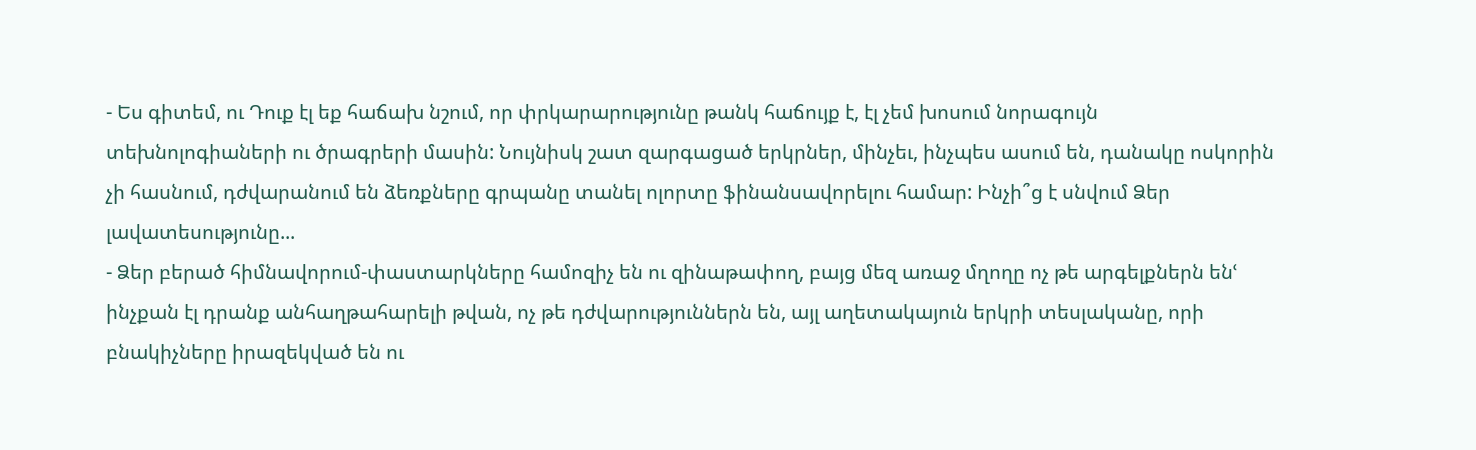- Ես գիտեմ, ու Դուք էլ եք հաճախ նշում, որ փրկարարությունը թանկ հաճույք է, էլ չեմ խոսում նորագույն տեխնոլոգիաների ու ծրագրերի մասին: Նույնիսկ շատ զարգացած երկրներ, մինչեւ, ինչպես ասում են, դանակը ոսկորին չի հասնում, դժվարանում են ձեռքները գրպանը տանել ոլորտը ֆինանսավորելու համար: Ինչի՞ց է սնվում Ձեր լավատեսությունը...
- Ձեր բերած հիմնավորում-փաստարկները համոզիչ են ու զինաթափող, բայց մեզ առաջ մղողը ոչ թե արգելքներն ենՙ ինչքան էլ դրանք անհաղթահարելի թվան, ոչ թե դժվարություններն են, այլ աղետակայուն երկրի տեսլականը, որի բնակիչները իրազեկված են ու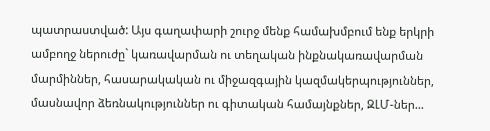պատրաստված: Այս գաղափարի շուրջ մենք համախմբում ենք երկրի ամբողջ ներուժը` կառավարման ու տեղական ինքնակառավարման մարմիններ, հասարակական ու միջազգային կազմակերպություններ, մասնավոր ձեռնակություններ ու գիտական համայնքներ, ԶԼՄ-ներ...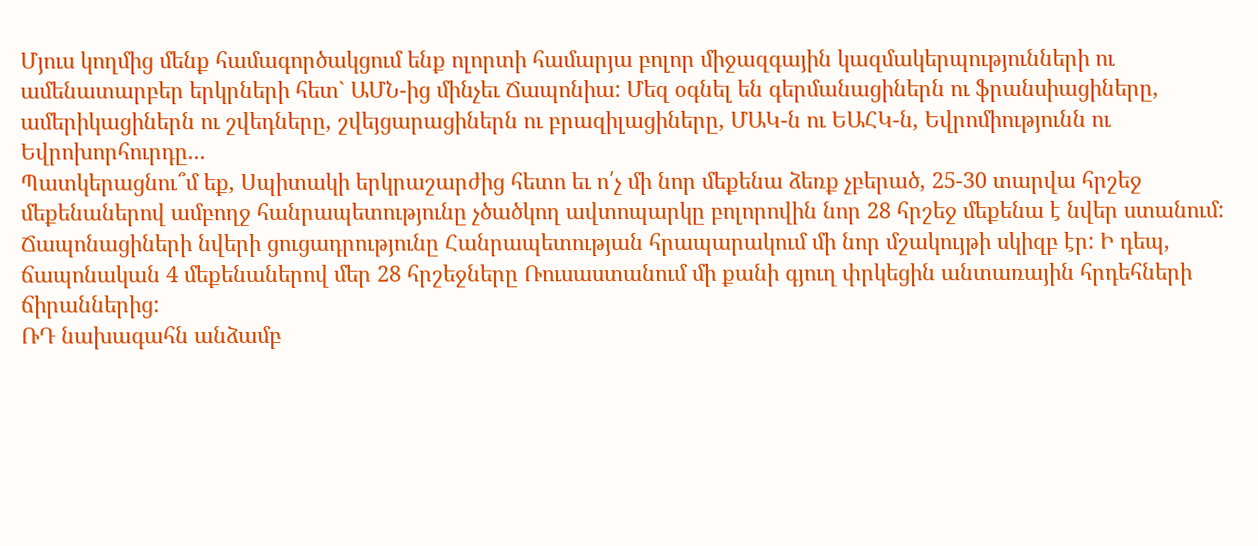Մյուս կողմից մենք համագործակցում ենք ոլորտի համարյա բոլոր միջազգային կազմակերպությունների ու ամենատարբեր երկրների հետ` ԱՄՆ-ից մինչեւ Ճապոնիա: Մեզ օգնել են գերմանացիներն ու ֆրանսիացիները, ամերիկացիներն ու շվեդները, շվեյցարացիներն ու բրազիլացիները, ՄԱԿ-ն ու ԵԱՀԿ-ն, Եվրոմիությունն ու Եվրոխորհուրդը...
Պատկերացնու՞մ եք, Սպիտակի երկրաշարժից հետո եւ ո՛չ մի նոր մեքենա ձեռք չբերած, 25-30 տարվա հրշեջ մեքենաներով ամբողջ հանրապետությունը չծածկող ավտոպարկը բոլորովին նոր 28 հրշեջ մեքենա է նվեր ստանում: Ճապոնացիների նվերի ցուցադրությունը Հանրապետության հրապարակում մի նոր մշակույթի սկիզբ էր: Ի դեպ, ճապոնական 4 մեքենաներով մեր 28 հրշեջները Ռուսաստանում մի քանի գյուղ փրկեցին անտառային հրդեհների ճիրաններից:
ՌԴ նախագահն անձամբ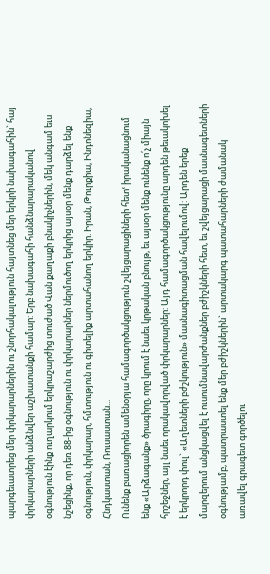պարգեւատրեց մեր փրկարարներին ու շնորհակալություն հայտնեց մեր երկրի նախագահին` հայ փրկարարների անձնվեր աշխատանքի համար: Երբ նախագահի հանձնարարականով օգնություն էինք ուղարկում երկրաշարժից տուժած Վան քաղաքի բնակիչներին, մեկ անգամ եւս նշեցինք, որ դեռ 88-ից օգնություն ու փրկարարներ ներմուծող երկրից այսօր մենք դարձել ենք օգնություն, փրկարար, հմտություն ու գիտելիք արտահանող երկիր. Իրան, Թուրքիա, Ինդոնեզիա, Հնդկաստան, Ռուսաստան...
Ունենք բառացիորեն ամենօրյա համագործակցություն շվեյցարացիների հետՙ իրականացնում ենք «Արձագանք» ծրագիրը, որը կրում է նաեւ կրթական բնույթ, եւ այսօր մենք ունենք ո՛չ միայն հրշեջներ, այլ նաեւ որակավորված փրկարարներ: Այդ համագործակցությունը արդեն թեւակոխել է երկրորդ փուլ` «Աղետների բժշկություն» մասնագիտացման հավելումով: Արդեն երեք մարզերում անցկացվել է ուսումնավարժանքներ բժիշկների հետ, եւ շվեյցարացի մասնագետների օգնությամբ, պատրաստել ենք մեր բժիշկներին` արտակարգ պատահարների ժամանակ առավել գրագետ գործելու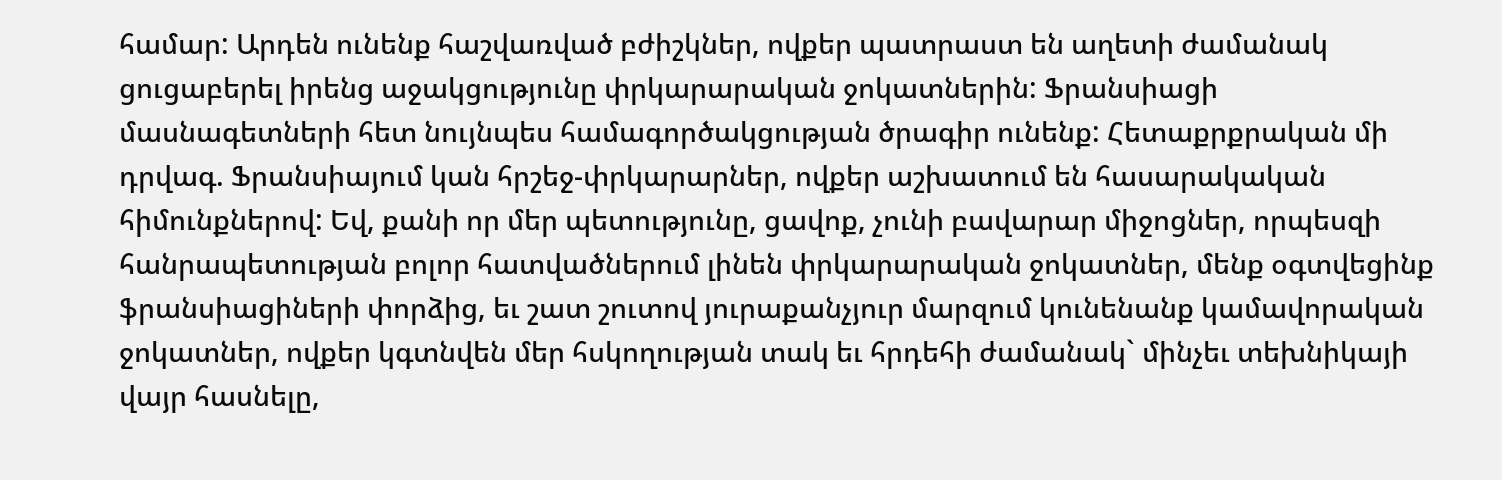համար: Արդեն ունենք հաշվառված բժիշկներ, ովքեր պատրաստ են աղետի ժամանակ ցուցաբերել իրենց աջակցությունը փրկարարական ջոկատներին: Ֆրանսիացի մասնագետների հետ նույնպես համագործակցության ծրագիր ունենք: Հետաքրքրական մի դրվագ. Ֆրանսիայում կան հրշեջ-փրկարարներ, ովքեր աշխատում են հասարակական հիմունքներով: Եվ, քանի որ մեր պետությունը, ցավոք, չունի բավարար միջոցներ, որպեսզի հանրապետության բոլոր հատվածներում լինեն փրկարարական ջոկատներ, մենք օգտվեցինք ֆրանսիացիների փորձից, եւ շատ շուտով յուրաքանչյուր մարզում կունենանք կամավորական ջոկատներ, ովքեր կգտնվեն մեր հսկողության տակ եւ հրդեհի ժամանակ` մինչեւ տեխնիկայի վայր հասնելը,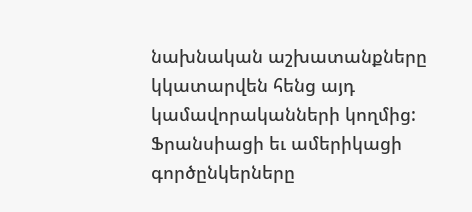նախնական աշխատանքները կկատարվեն հենց այդ կամավորականների կողմից:
Ֆրանսիացի եւ ամերիկացի գործընկերները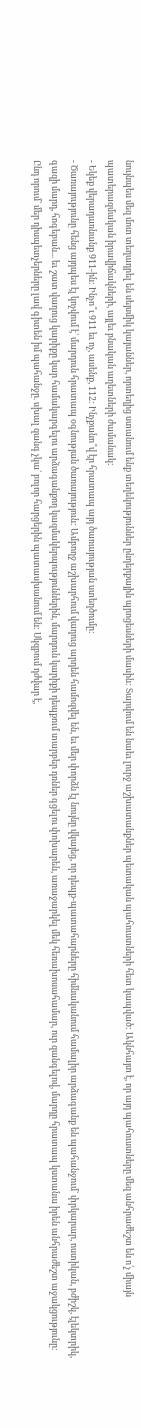նույնպես մեզ մոտ տեղադրել են սեյսմիկ կայաններ, որտեղից ստանում ենք տեղեկություններ ընդերքային պրոցեսների մասին: Տարվում են նաեւ լուրջ աշխատանքներ պետական պահուստների հետ կապված: Ակնհայտ է, որ այդ պահուստները մեզ անհրաժեշտ են ո՛չ միայն պատերազմական իրավիճակների, այլեւ բնական աղետների ժամանակ:
- Եկեք վերադառնանք 911-ին: Ինչո՞ւ 911 եւ ոչ, ասենք, 112: Ինչքանո՞վ էր հրատապ այդ ծառայության ստեղծումը:
- Ծառայությունը հենց այդպես էլ կոչվում է` մարդուն հրատապ օգնության ծառայություն: Ամբողջ աշխարհում վաղուց արդեն համոզվել են, եւ մեր փորձն էլ նույնը վկայեց, որ դեպք-պատահարները հիմնականում համալիր արձագանք են պահանջում` փրկարար, ոստիկան, բժիշկ, էլեկտրիկ, գազի մարդ, հոգեբան... եւ շատ վաղուց կարիքը կար համակարգելու արձագանքող կազմակերպություններին, մարդուն կարիքի դեպքում տարբեր դռներ գցելու փոխարեն, առաջարկել մեկ հեռախոսահամար, ուր զանգելով, մարդը հրատապ կստանա իրեն անհրաժեշտ աջակցությունը: Ընդ որում` մեր դիսպետչերները լավ գիտեն իմ պահանջը. սխալ զանգ չկա` բոլոր հարցերին պատասխանում են: Սկզբում դժվար է,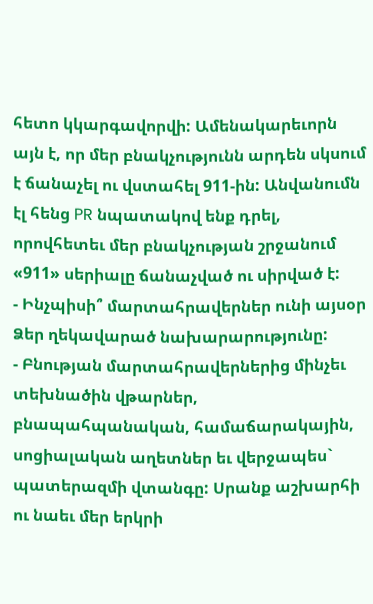հետո կկարգավորվի: Ամենակարեւորն այն է, որ մեր բնակչությունն արդեն սկսում է ճանաչել ու վստահել 911-ին: Անվանումն էլ հենց PR նպատակով ենք դրել, որովհետեւ մեր բնակչության շրջանում «911» սերիալը ճանաչված ու սիրված է:
- Ինչպիսի՞ մարտահրավերներ ունի այսօր Ձեր ղեկավարած նախարարությունը:
- Բնության մարտահրավերներից մինչեւ տեխնածին վթարներ, բնապահպանական, համաճարակային, սոցիալական աղետներ եւ վերջապես` պատերազմի վտանգը: Սրանք աշխարհի ու նաեւ մեր երկրի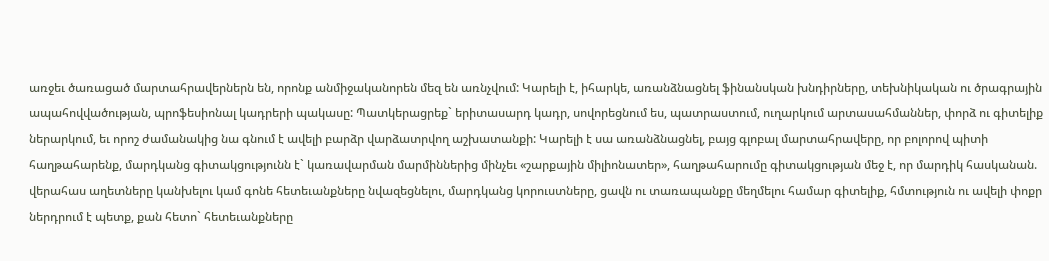առջեւ ծառացած մարտահրավերներն են, որոնք անմիջականորեն մեզ են առնչվում: Կարելի է, իհարկե, առանձնացնել ֆինանսկան խնդիրները, տեխնիկական ու ծրագրային ապահովվածության, պրոֆեսիոնալ կադրերի պակասը: Պատկերացրեք` երիտասարդ կադր, սովորեցնում ես, պատրաստում, ուղարկում արտասահմաններ, փորձ ու գիտելիք ներարկում, եւ որոշ ժամանակից նա գնում է ավելի բարձր վարձատրվող աշխատանքի: Կարելի է սա առանձնացնել, բայց գլոբալ մարտահրավերը, որ բոլորով պիտի հաղթահարենք, մարդկանց գիտակցությունն է` կառավարման մարմիններից մինչեւ «շարքային միլիոնատեր», հաղթահարումը գիտակցության մեջ է, որ մարդիկ հասկանան. վերահաս աղետները կանխելու կամ գոնե հետեւանքները նվազեցնելու, մարդկանց կորուստները, ցավն ու տառապանքը մեղմելու համար գիտելիք, հմտություն ու ավելի փոքր ներդրում է պետք, քան հետո` հետեւանքները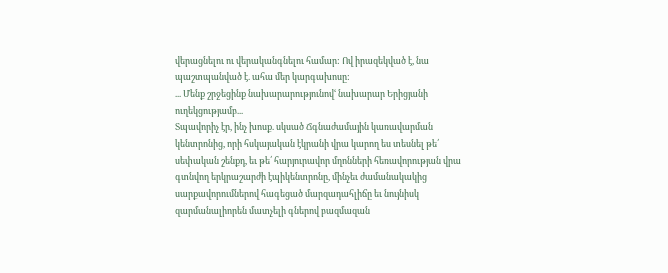վերացնելու ու վերականգնելու համար: Ով իրազեկված է, նա պաշտպանված է. ահա մեր կարգախոսը:
... Մենք շրջեցինք նախարարությունովՙ նախարար Երիցյանի ուղեկցությամբ...
Տպավորիչ էր, ինչ խոսք. սկսած Ճգնաժամային կառավարման կենտրոնից, որի հսկայական էկրանի վրա կարող ես տեսնել թե՛ սեփական շենքդ, եւ թե՛ հարյուրավոր մղոնների հեռավորության վրա գտնվող երկրաշարժի էպիկենտրոնը, մինչեւ ժամանակակից սարքավորումներով հագեցած մարզադահլիճը եւ նույնիսկ զարմանալիորեն մատչելի գներով բազմազան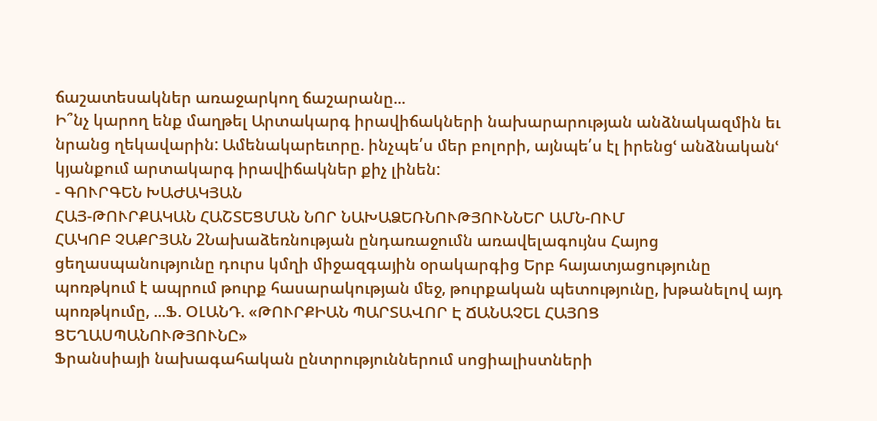ճաշատեսակներ առաջարկող ճաշարանը...
Ի՞նչ կարող ենք մաղթել Արտակարգ իրավիճակների նախարարության անձնակազմին եւ նրանց ղեկավարին: Ամենակարեւորը. ինչպե՛ս մեր բոլորի, այնպե՛ս էլ իրենցՙ անձնականՙ կյանքում արտակարգ իրավիճակներ քիչ լինեն:
- ԳՈՒՐԳԵՆ ԽԱԺԱԿՅԱՆ
ՀԱՅ-ԹՈՒՐՔԱԿԱՆ ՀԱՇՏԵՑՄԱՆ ՆՈՐ ՆԱԽԱՁԵՌՆՈՒԹՅՈՒՆՆԵՐ ԱՄՆ-ՈՒՄ
ՀԱԿՈԲ ՉԱՔՐՅԱՆ 2Նախաձեռնության ընդառաջումն առավելագույնս Հայոց ցեղասպանությունը դուրս կմղի միջազգային օրակարգից Երբ հայատյացությունը պոռթկում է ապրում թուրք հասարակության մեջ, թուրքական պետությունը, խթանելով այդ պոռթկումը, ...Ֆ. ՕԼԱՆԴ. «ԹՈՒՐՔԻԱՆ ՊԱՐՏԱՎՈՐ Է ՃԱՆԱՉԵԼ ՀԱՅՈՑ ՑԵՂԱՍՊԱՆՈՒԹՅՈՒՆԸ»
Ֆրանսիայի նախագահական ընտրություններում սոցիալիստների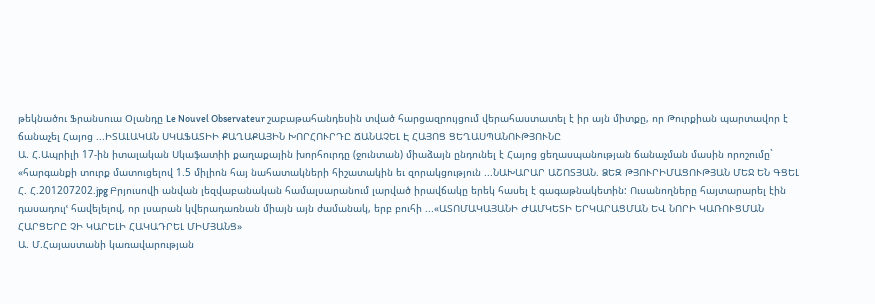թեկնածու Ֆրանսուա Օլանդը Le Nouvel Observateur շաբաթահանդեսին տված հարցազրույցում վերահաստատել է իր այն միտքը, որ Թուրքիան պարտավոր է ճանաչել Հայոց ...ԻՏԱԼԱԿԱՆ ՍԿԱՖԱՏԻԻ ՔԱՂԱՔԱՅԻՆ ԽՈՐՀՈՒՐԴԸ ՃԱՆԱՉԵԼ Է ՀԱՅՈՑ ՑԵՂԱՍՊԱՆՈՒԹՅՈՒՆԸ
Ա. Հ.Ապրիլի 17-ին իտալական Սկաֆատիի քաղաքային խորհուրդը (ջունտան) միաձայն ընդունել է Հայոց ցեղասպանության ճանաչման մասին որոշումը` «հարգանքի տուրք մատուցելով 1.5 միլիոն հայ նահատակների հիշատակին եւ զորակցություն ...ՆԱԽԱՐԱՐ ԱՇՈՏՅԱՆ. ՁԵԶ ԹՅՈՒՐԻՄԱՑՈՒԹՅԱՆ ՄԵՋ ԵՆ ԳՑԵԼ
Հ. Հ.201207202.jpg Բրյուսովի անվան լեզվաբանական համալսարանում լարված իրավճակը երեկ հասել է գագաթնակետին: Ուսանողները հայտարարել էին դասադուլՙ հավելելով, որ լսարան կվերադառնան միայն այն ժամանակ, երբ բուհի ...«ԱՏՈՄԱԿԱՅԱՆԻ ԺԱՄԿԵՏԻ ԵՐԿԱՐԱՑՄԱՆ ԵՎ ՆՈՐԻ ԿԱՌՈՒՑՄԱՆ ՀԱՐՑԵՐԸ ՉԻ ԿԱՐԵԼԻ ՀԱԿԱԴՐԵԼ ՄԻՄՅԱՆՑ»
Ա. Մ.Հայաստանի կառավարության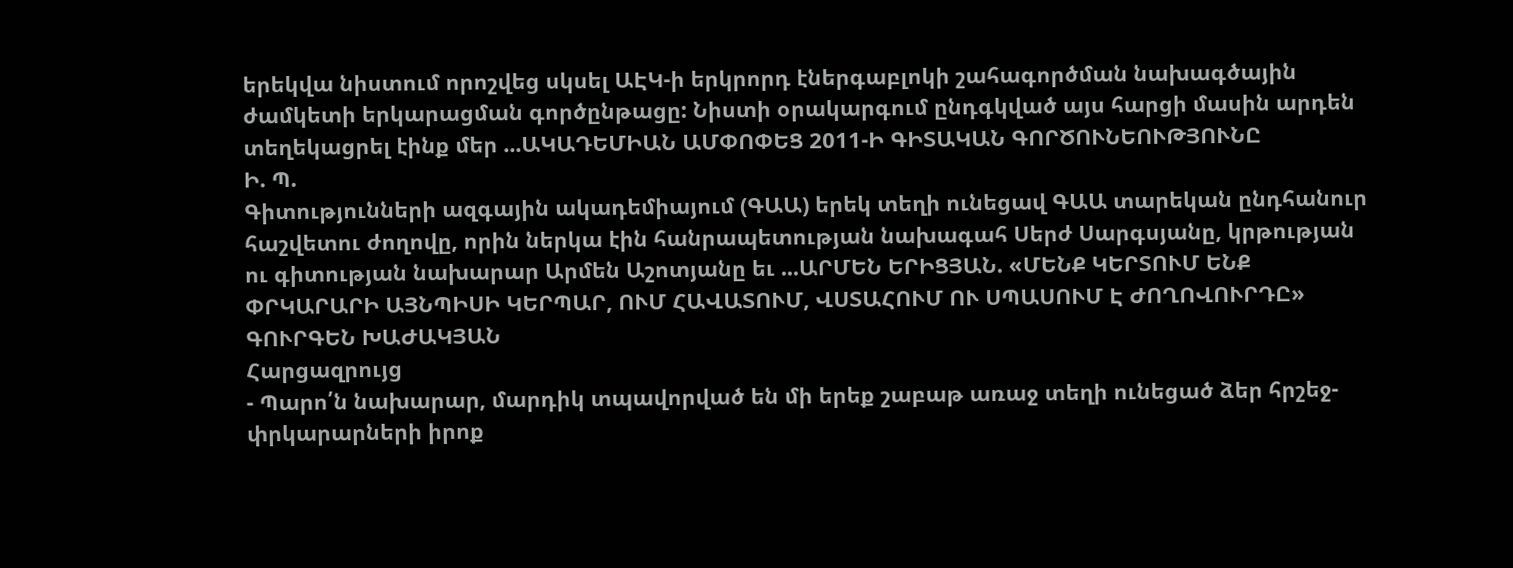երեկվա նիստում որոշվեց սկսել ԱԷԿ-ի երկրորդ էներգաբլոկի շահագործման նախագծային ժամկետի երկարացման գործընթացը: Նիստի օրակարգում ընդգկված այս հարցի մասին արդեն տեղեկացրել էինք մեր ...ԱԿԱԴԵՄԻԱՆ ԱՄՓՈՓԵՑ 2011-Ի ԳԻՏԱԿԱՆ ԳՈՐԾՈՒՆԵՈՒԹՅՈՒՆԸ
Ի. Պ.
Գիտությունների ազգային ակադեմիայում (ԳԱԱ) երեկ տեղի ունեցավ ԳԱԱ տարեկան ընդհանուր հաշվետու ժողովը, որին ներկա էին հանրապետության նախագահ Սերժ Սարգսյանը, կրթության ու գիտության նախարար Արմեն Աշոտյանը եւ ...ԱՐՄԵՆ ԵՐԻՑՅԱՆ. «ՄԵՆՔ ԿԵՐՏՈՒՄ ԵՆՔ ՓՐԿԱՐԱՐԻ ԱՅՆՊԻՍԻ ԿԵՐՊԱՐ, ՈՒՄ ՀԱՎԱՏՈՒՄ, ՎՍՏԱՀՈՒՄ ՈՒ ՍՊԱՍՈՒՄ Է ԺՈՂՈՎՈՒՐԴԸ»
ԳՈՒՐԳԵՆ ԽԱԺԱԿՅԱՆ
Հարցազրույց
- Պարո՛ն նախարար, մարդիկ տպավորված են մի երեք շաբաթ առաջ տեղի ունեցած ձեր հրշեջ-փրկարարների իրոք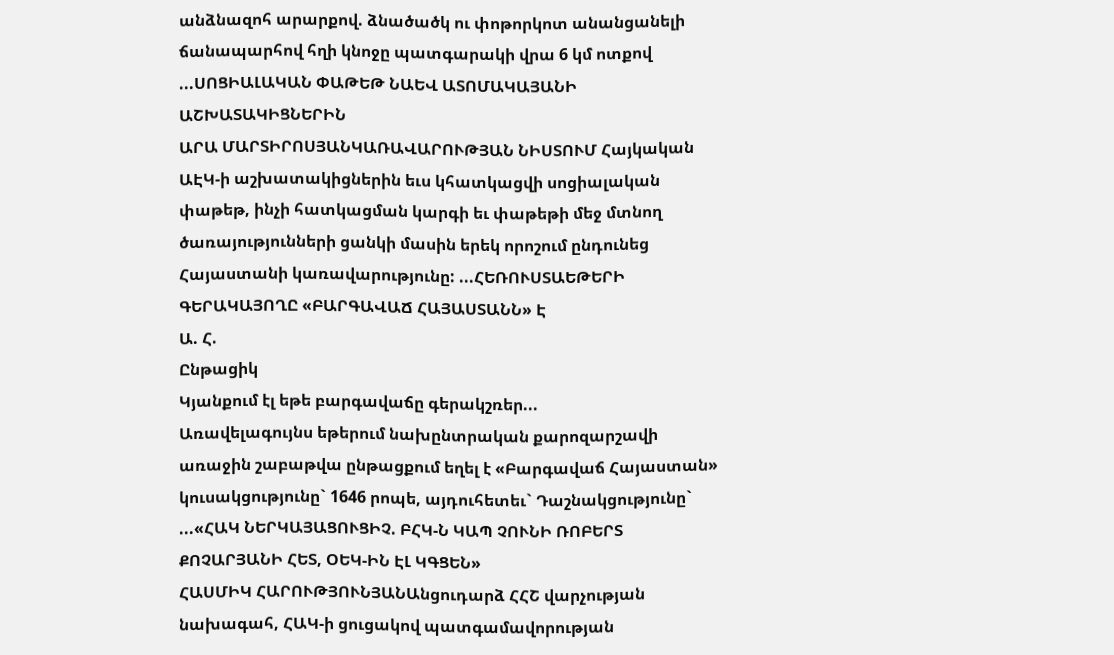անձնազոհ արարքով. ձնածածկ ու փոթորկոտ անանցանելի ճանապարհով հղի կնոջը պատգարակի վրա 6 կմ ոտքով ...ՍՈՑԻԱԼԱԿԱՆ ՓԱԹԵԹ ՆԱԵՎ ԱՏՈՄԱԿԱՅԱՆԻ ԱՇԽԱՏԱԿԻՑՆԵՐԻՆ
ԱՐԱ ՄԱՐՏԻՐՈՍՅԱՆԿԱՌԱՎԱՐՈՒԹՅԱՆ ՆԻՍՏՈՒՄ Հայկական ԱԷԿ-ի աշխատակիցներին եւս կհատկացվի սոցիալական փաթեթ, ինչի հատկացման կարգի եւ փաթեթի մեջ մտնող ծառայությունների ցանկի մասին երեկ որոշում ընդունեց Հայաստանի կառավարությունը: ...ՀԵՌՈՒՍՏԱԵԹԵՐԻ ԳԵՐԱԿԱՅՈՂԸ «ԲԱՐԳԱՎԱՃ ՀԱՅԱՍՏԱՆՆ» Է
Ա. Հ.
Ընթացիկ
Կյանքում էլ եթե բարգավաճը գերակշռեր...
Առավելագույնս եթերում նախընտրական քարոզարշավի առաջին շաբաթվա ընթացքում եղել է «Բարգավաճ Հայաստան» կուսակցությունը` 1646 րոպե, այդուհետեւ` Դաշնակցությունը` ...«ՀԱԿ ՆԵՐԿԱՅԱՑՈՒՑԻՉ. ԲՀԿ-Ն ԿԱՊ ՉՈՒՆԻ ՌՈԲԵՐՏ ՔՈՉԱՐՅԱՆԻ ՀԵՏ, ՕԵԿ-ԻՆ ԷԼ ԿԳՑԵՆ»
ՀԱՍՄԻԿ ՀԱՐՈՒԹՅՈՒՆՅԱՆԱնցուդարձ ՀՀՇ վարչության նախագահ, ՀԱԿ-ի ցուցակով պատգամավորության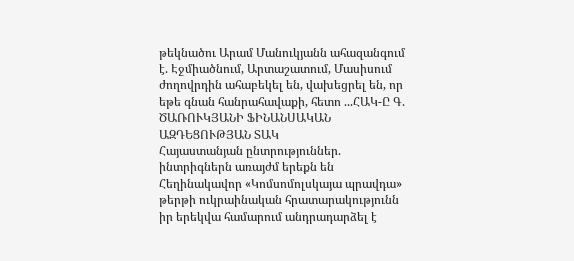թեկնածու Արամ Մանուկյանն ահազանգում է. Էջմիածնում, Արտաշատում, Մասիսում ժողովրդին ահաբեկել են, վախեցրել են, որ եթե գնան հանրահավաքի, հետո ...ՀԱԿ-Ը Գ. ԾԱՌՈՒԿՅԱՆԻ ՖԻՆԱՆՍԱԿԱՆ ԱԶԴԵՑՈՒԹՅԱՆ ՏԱԿ
Հայաստանյան ընտրություններ. ինտրիգներն առայժմ երեքն են Հեղինակավոր «Կոմսոմոլսկայա պրավդա» թերթի ուկրաինական հրատարակությունն իր երեկվա համարում անդրադարձել է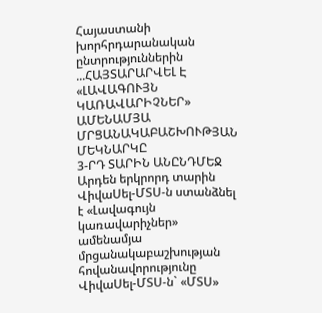Հայաստանի խորհրդարանական ընտրություններին ...ՀԱՅՏԱՐԱՐՎԵԼ Է «ԼԱՎԱԳՈՒՅՆ ԿԱՌԱՎԱՐԻՉՆԵՐ» ԱՄԵՆԱՄՅԱ ՄՐՑԱՆԱԿԱԲԱՇԽՈՒԹՅԱՆ ՄԵԿՆԱՐԿԸ
3-ՐԴ ՏԱՐԻՆ ԱՆԸՆԴՄԵՋ
Արդեն երկրորդ տարին ՎիվաՍել-ՄՏՍ-ն ստանձնել է «Լավագույն կառավարիչներ» ամենամյա մրցանակաբաշխության հովանավորությունը
ՎիվաՍել-ՄՏՍ-ն` «ՄՏՍ»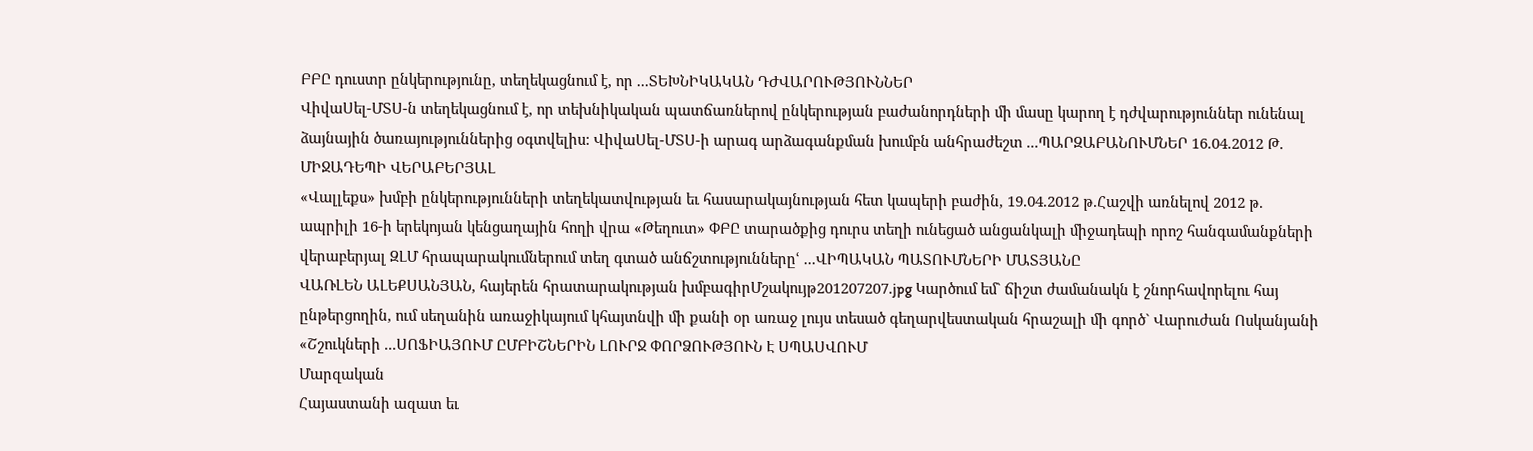ԲԲԸ դուստր ընկերությունը, տեղեկացնում է, որ ...ՏԵԽՆԻԿԱԿԱՆ ԴԺՎԱՐՈՒԹՅՈՒՆՆԵՐ
ՎիվաՍել-ՄՏՍ-ն տեղեկացնում է, որ տեխնիկական պատճառներով ընկերության բաժանորդների մի մասը կարող է դժվարություններ ունենալ ձայնային ծառայություններից օգտվելիս: ՎիվաՍել-ՄՏՍ-ի արագ արձագանքման խումբն անհրաժեշտ ...ՊԱՐԶԱԲԱՆՈՒՄՆԵՐ 16.04.2012 Թ. ՄԻՋԱԴԵՊԻ ՎԵՐԱԲԵՐՅԱԼ
«Վալլեքս» խմբի ընկերությունների տեղեկատվության եւ հասարակայնության հետ կապերի բաժին, 19.04.2012 թ.Հաշվի առնելով 2012 թ. ապրիլի 16-ի երեկոյան կենցաղային հողի վրա «Թեղուտ» ՓԲԸ տարածքից դուրս տեղի ունեցած անցանկալի միջադեպի որոշ հանգամանքների վերաբերյալ ԶԼՄ հրապարակումներում տեղ գտած անճշտություններըՙ ...ՎԻՊԱԿԱՆ ՊԱՏՈՒՄՆԵՐԻ ՄԱՏՅԱՆԸ
ՎԱՌԼԵՆ ԱԼԵՔՍԱՆՅԱՆ, հայերեն հրատարակության խմբագիրՄշակույթ201207207.jpg Կարծում եմ` ճիշտ ժամանակն է շնորհավորելու հայ ընթերցողին, ում սեղանին առաջիկայում կհայտնվի մի քանի օր առաջ լույս տեսած գեղարվեստական հրաշալի մի գործ` Վարուժան Ոսկանյանի «Շշուկների ...ՍՈՖԻԱՅՈՒՄ ԸՄԲԻՇՆԵՐԻՆ ԼՈՒՐՋ ՓՈՐՁՈՒԹՅՈՒՆ Է ՍՊԱՍՎՈՒՄ
Մարզական
Հայաստանի ազատ եւ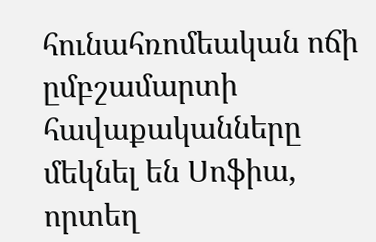հունահռոմեական ոճի ըմբշամարտի հավաքականները մեկնել են Սոֆիա, որտեղ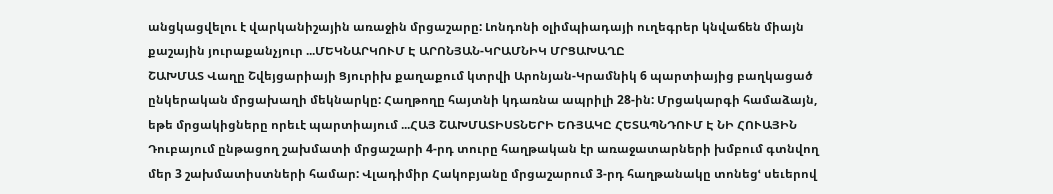անցկացվելու է վարկանիշային առաջին մրցաշարը: Լոնդոնի օլիմպիադայի ուղեգրեր կնվաճեն միայն քաշային յուրաքանչյուր ...ՄԵԿՆԱՐԿՈՒՄ Է ԱՐՈՆՅԱՆ-ԿՐԱՄՆԻԿ ՄՐՑԱԽԱՂԸ
ՇԱԽՄԱՏ Վաղը Շվեյցարիայի Ցյուրիխ քաղաքում կտրվի Արոնյան-Կրամնիկ 6 պարտիայից բաղկացած ընկերական մրցախաղի մեկնարկը: Հաղթողը հայտնի կդառնա ապրիլի 28-ին: Մրցակարգի համաձայն, եթե մրցակիցները որեւէ պարտիայում ...ՀԱՅ ՇԱԽՄԱՏԻՍՏՆԵՐԻ ԵՌՅԱԿԸ ՀԵՏԱՊՆԴՈՒՄ Է ՆԻ ՀՈՒԱՅԻՆ
Դուբայում ընթացող շախմատի մրցաշարի 4-րդ տուրը հաղթական էր առաջատարների խմբում գտնվող մեր 3 շախմատիստների համար: Վլադիմիր Հակոբյանը մրցաշարում 3-րդ հաղթանակը տոնեցՙ սեւերով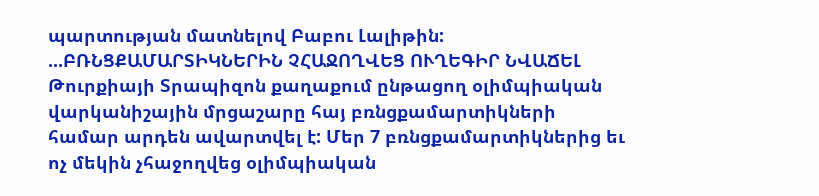պարտության մատնելով Բաբու Լալիթին: ...ԲՌՆՑՔԱՄԱՐՏԻԿՆԵՐԻՆ ՉՀԱՋՈՂՎԵՑ ՈՒՂԵԳԻՐ ՆՎԱՃԵԼ
Թուրքիայի Տրապիզոն քաղաքում ընթացող օլիմպիական վարկանիշային մրցաշարը հայ բռնցքամարտիկների համար արդեն ավարտվել է: Մեր 7 բռնցքամարտիկներից եւ ոչ մեկին չհաջողվեց օլիմպիական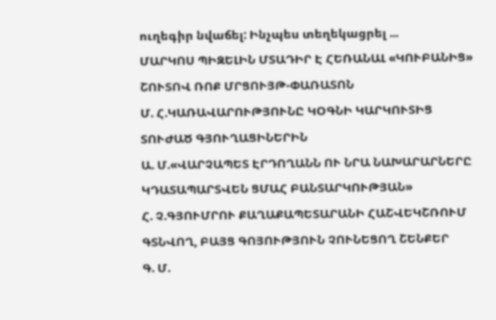ուղեգիր նվաճել: Ինչպես տեղեկացրել ...
ՄԱՐԿՈՍ ՊԻԶԵԼԻՆ ՄՏԱԴԻՐ Է ՀԵՌԱՆԱԼ «ԿՈՒԲԱՆԻՑ»
ՇՈՒՏՈՎ ՌՈՔ ՄՐՑՈՒՅԹ-ՓԱՌԱՏՈՆ
Մ. Հ.ԿԱՌԱՎԱՐՈՒԹՅՈՒՆԸ ԿՕԳՆԻ ԿԱՐԿՈՒՏԻՑ ՏՈՒԺԱԾ ԳՅՈՒՂԱՑԻՆԵՐԻՆ
Ա. Մ.«ՎԱՐՉԱՊԵՏ ԷՐԴՈՂԱՆՆ ՈՒ ՆՐԱ ՆԱԽԱՐԱՐՆԵՐԸ ԿԴԱՏԱՊԱՐՏՎԵՆ ՑՄԱՀ ԲԱՆՏԱՐԿՈՒԹՅԱՆ»
Հ. Չ.ԳՅՈՒՄՐՈՒ ՔԱՂԱՔԱՊԵՏԱՐԱՆԻ ՀԱՇՎԵԿՇՌՈՒՄ ԳՏՆՎՈՂ, ԲԱՅՑ ԳՈՅՈՒԹՅՈՒՆ ՉՈՒՆԵՑՈՂ ՇԵՆՔԵՐ
Գ. Մ.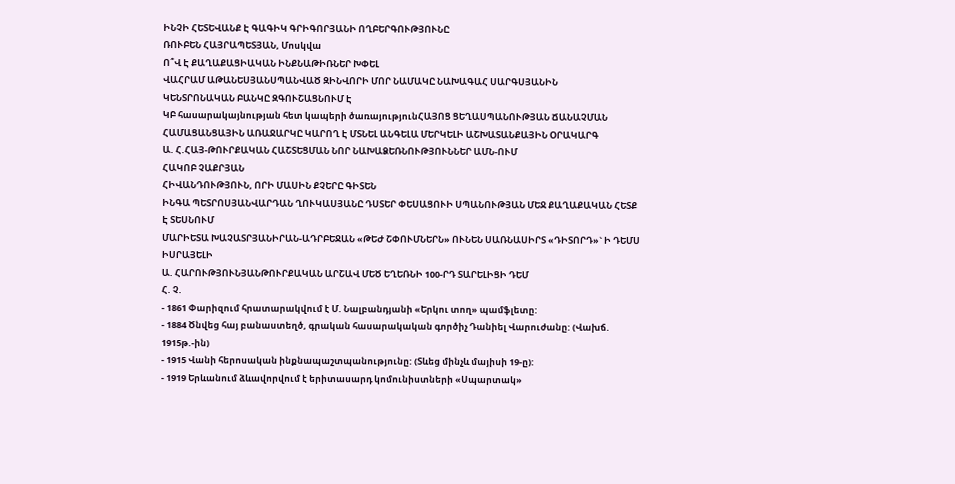ԻՆՉԻ ՀԵՏԵՎԱՆՔ Է ԳԱԳԻԿ ԳՐԻԳՈՐՅԱՆԻ ՈՂԲԵՐԳՈՒԹՅՈՒՆԸ
ՌՈՒԲԵՆ ՀԱՅՐԱՊԵՏՅԱՆ, Մոսկվա
Ո՞Վ Է ՔԱՂԱՔԱՑԻԱԿԱՆ ԻՆՔՆԱԹԻՌՆԵՐ ԽՓԵԼ
ՎԱՀՐԱՄ ԱԹԱՆԵՍՅԱՆՍՊԱՆՎԱԾ ԶԻՆՎՈՐԻ ՄՈՐ ՆԱՄԱԿԸ ՆԱԽԱԳԱՀ ՍԱՐԳՍՅԱՆԻՆ
ԿԵՆՏՐՈՆԱԿԱՆ ԲԱՆԿԸ ԶԳՈՒՇԱՑՆՈՒՄ Է
ԿԲ հասարակայնության հետ կապերի ծառայությունՀԱՅՈՑ ՑԵՂԱՍՊԱՆՈՒԹՅԱՆ ՃԱՆԱՉՄԱՆ ՀԱՄԱՑԱՆՑԱՅԻՆ ԱՌԱՋԱՐԿԸ ԿԱՐՈՂ Է ՄՏՆԵԼ ԱՆԳԵԼԱ ՄԵՐԿԵԼԻ ԱՇԽԱՏԱՆՔԱՅԻՆ ՕՐԱԿԱՐԳ
Ա. Հ.ՀԱՅ-ԹՈՒՐՔԱԿԱՆ ՀԱՇՏԵՑՄԱՆ ՆՈՐ ՆԱԽԱՁԵՌՆՈՒԹՅՈՒՆՆԵՐ ԱՄՆ-ՈՒՄ
ՀԱԿՈԲ ՉԱՔՐՅԱՆ
ՀԻՎԱՆԴՈՒԹՅՈՒՆ, ՈՐԻ ՄԱՍԻՆ ՔՉԵՐԸ ԳԻՏԵՆ
ԻՆԳԱ ՊԵՏՐՈՍՅԱՆՎԱՐԴԱՆ ՂՈՒԿԱՍՅԱՆԸ ԴՍՏԵՐ ՓԵՍԱՑՈՒԻ ՍՊԱՆՈՒԹՅԱՆ ՄԵՋ ՔԱՂԱՔԱԿԱՆ ՀԵՏՔ Է ՏԵՍՆՈՒՄ
ՄԱՐԻԵՏԱ ԽԱՉԱՏՐՅԱՆԻՐԱՆ-ԱԴՐԲԵՋԱՆ «ԹԵԺ ՇՓՈՒՄՆԵՐՆ» ՈՒՆԵՆ ՍԱՌՆԱՍԻՐՏ «ԴԻՏՈՐԴ»` Ի ԴԵՄՍ ԻՍՐԱՅԵԼԻ
Ա. ՀԱՐՈՒԹՅՈՒՆՅԱՆԹՈՒՐՔԱԿԱՆ ԱՐՇԱՎ ՄԵԾ ԵՂԵՌՆԻ 100-ՐԴ ՏԱՐԵԼԻՑԻ ԴԵՄ
Հ. Չ.
- 1861 Փարիզում հրատարակվում է Մ. Նալբանդյանի «Երկու տող» պամֆլետը:
- 1884 Ծնվեց հայ բանաստեղծ, գրական հասարակական գործիչ Դանիել Վարուժանը: (Վախճ. 1915թ.-ին)
- 1915 Վանի հերոսական ինքնապաշտպանությունը: (Տևեց մինչև մայիսի 19-ը):
- 1919 Երևանում ձևավորվում է երիտասարդ կոմունիստների «Սպարտակ»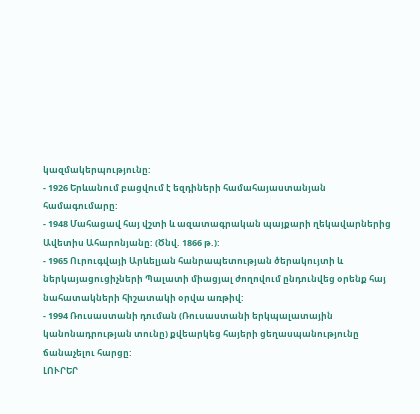կազմակերպությունը:
- 1926 Երևանում բացվում է եզդիների համահայաստանյան համագումարը:
- 1948 Մահացավ հայ վշտի և ազատագրական պայքարի ղեկավարներից Ավետիս Ահարոնյանը: (Ծնվ. 1866 թ.):
- 1965 Ուրուգվայի Արևելյան հանրապետության ծերակույտի և ներկայացուցիչների Պալատի միացյալ ժողովում ընդունվեց օրենք հայ նահատակների հիշատակի օրվա առթիվ:
- 1994 Ռուսաստանի դուման (Ռուսաստանի երկպալատային կանոնադրության տունը) քվեարկեց հայերի ցեղասպանությունը ճանաչելու հարցը:
ԼՈՒՐԵՐ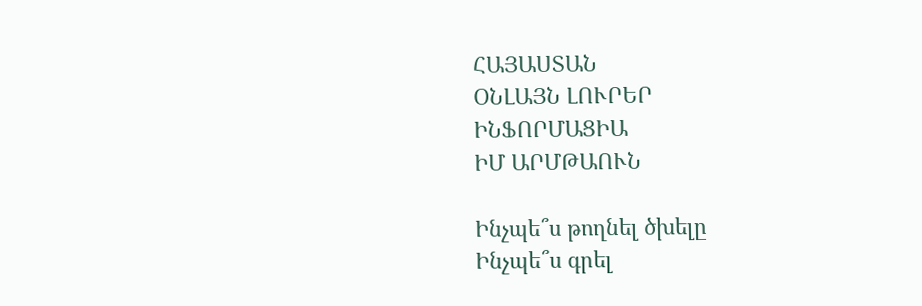ՀԱՅԱՍՏԱՆ
ՕՆԼԱՅՆ ԼՈՒՐԵՐ
ԻՆՖՈՐՄԱՑԻԱ
ԻՄ ԱՐՄԹԱՈՒՆ

Ինչպե՞ս թողնել ծխելը
Ինչպե՞ս գրել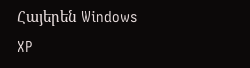Հայերեն Windows XP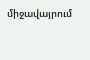միջավայրում